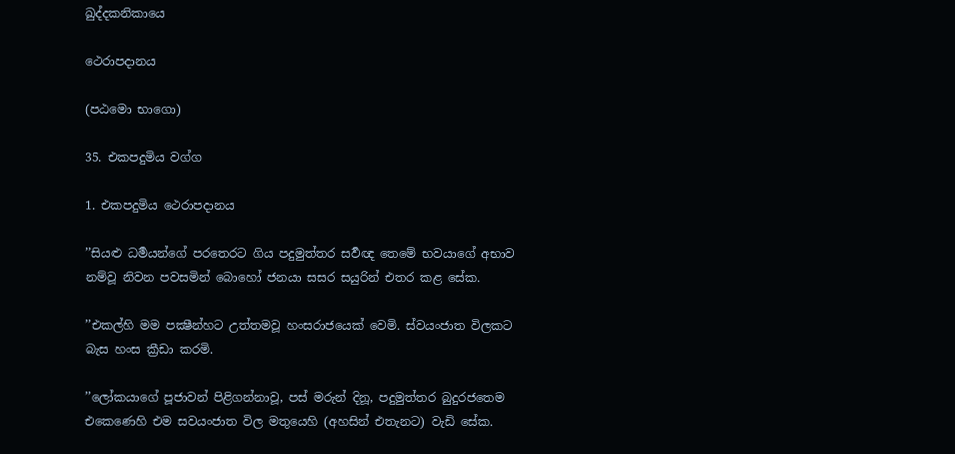ඛුද්දකනිකායෙ

ථෙරාපදානය

(පඨමො භාගො)

35. එකපදුමිය වග්ග

1. එකපදුමිය ථෙරාපදානය

’’සියළු ධර්‍මයන්ගේ පරතෙරට ගිය පදුමුත්තර සර්‍වඥ තෙමේ භවයාගේ අභාව නම්වූ නිවන පවසමින් බොහෝ ජනයා සසර සයුරින් එතර කළ සේක.

’’එකල්හි මම පක්‍ෂීන්හට උත්තමවූ හංසරාජයෙක් වෙමි. ස්වයංජාත විලකට බැස හංස ක්‍රීඩා කරමි.

’’ලෝකයාගේ පූජාවන් පිළිගන්නාවූ, පස් මරුන් දිනූ, පදුමුත්තර බුදුරජතෙම එකෙණෙහි එම සවයංජාත විල මතුයෙහි (අහසින් එතැනට) වැඩි සේක.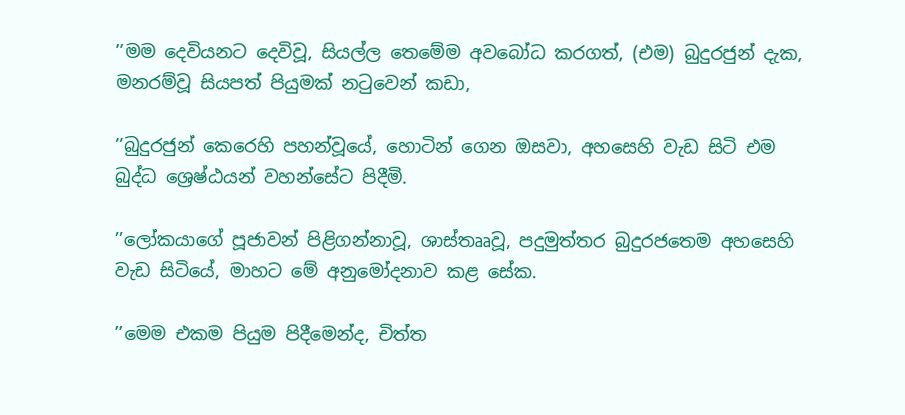’’මම දෙවියනට දෙවිවූ, සියල්ල තෙමේම අවබෝධ කරගත්, (එම) බුදුරජුන් දැක, මනරම්වූ සියපත් පියුමක් නටුවෙන් කඩා,

’’බුදුරජුන් කෙරෙහි පහන්වූයේ, හොටින් ගෙන ඔසවා, අහසෙහි වැඩ සිටි එම බුද්ධ ශ්‍රෙෂ්ඨයන් වහන්සේට පිදීමි.

’’ලෝකයාගේ පූජාවන් පිළිගන්නාවූ, ශාස්තෲවූ, පදුමුත්තර බුදුරජතෙම අහසෙහි වැඩ සිටියේ, මාහට මේ අනුමෝදනාව කළ සේක.

’’මෙම එකම පියුම පිදීමෙන්ද, චිත්ත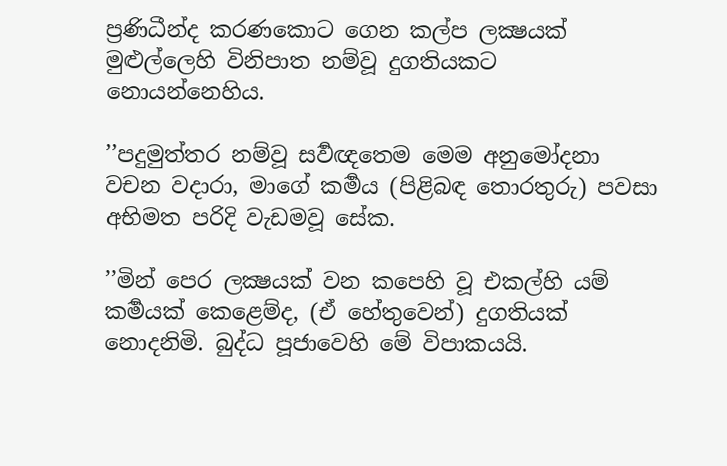ප්‍රණිධීන්ද කරණකොට ගෙන කල්ප ලක්‍ෂයක් මුළුල්ලෙහි විනිපාත නම්වූ දුගතියකට නොයන්නෙහිය.

’’පදුමුත්තර නම්වූ සර්‍වඥතෙම මෙම අනුමෝදනා වචන වදාරා, මාගේ කර්‍මය (පිළිබඳ තොරතුරු) පවසා අභිමත පරිදි වැඩමවූ සේක.

’’මින් පෙර ලක්‍ෂයක් වන කපෙහි වූ එකල්හි යම් කර්‍මයක් කෙළෙම්ද, (ඒ හේතුවෙන්) දුගතියක් නොදනිමි. බුද්ධ පූජාවෙහි මේ විපාකයයි.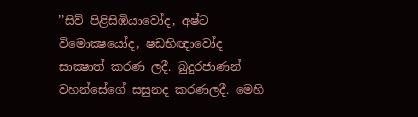’’සිව් පිළිසිඹියාවෝද, අෂ්ට විමොක්‍ෂයෝද, ෂඩභිඥාවෝද සාක්‍ෂාත් කරණ ලදී. බුදුරජාණන් වහන්සේගේ සසුනද කරණලදී. මෙහි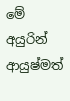මේ අයුරින් ආයුෂ්මත්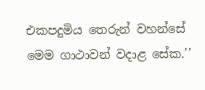එකපදුමිය තෙරුන් වහන්සේ මෙම ගාථාවන් වදාළ සේක.’’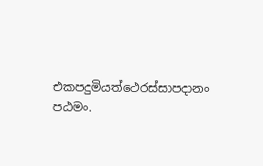එකපදුමියත්ථෙරස්සාපදානං පඨමං.